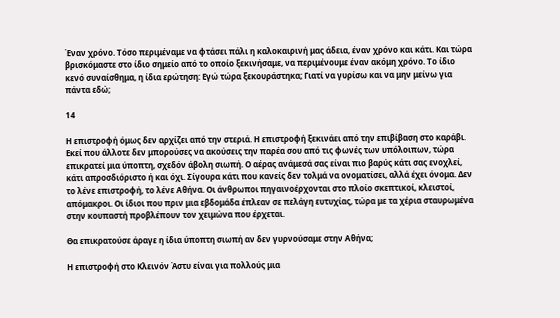Έναν χρόνο. Τόσο περιμέναμε να φτάσει πάλι η καλοκαιρινή μας άδεια, έναν χρόνο και κάτι. Και τώρα βρισκόμαστε στο ίδιο σημείο από το οποίο ξεκινήσαμε, να περιμένουμε έναν ακόμη χρόνο. Το ίδιο κενό συναίσθημα, η ίδια ερώτηση: Εγώ τώρα ξεκουράστηκα; Γιατί να γυρίσω και να μην μείνω για πάντα εδώ;

14

Η επιστροφή όμως δεν αρχίζει από την στεριά. Η επιστροφή ξεκινάει από την επιβίβαση στο καράβι. Εκεί που άλλοτε δεν μπορούσες να ακούσεις την παρέα σου από τις φωνές των υπόλοιπων, τώρα επικρατεί μια ύποπτη, σχεδόν άβολη σιωπή. Ο αέρας ανάμεσά σας είναι πιο βαρύς κάτι σας ενοχλεί, κάτι απροσδιόριστο ή και όχι. Σίγουρα κάτι που κανείς δεν τολμά να ονοματίσει, αλλά έχει όνομα. Δεν το λένε επιστροφή, το λένε Αθήνα. Οι άνθρωποι πηγαινοέρχονται στο πλοίο σκεπτικοί, κλειστοί, απόμακροι. Οι ίδιοι που πριν μια εβδομάδα έπλεαν σε πελάγη ευτυχίας, τώρα με τα χέρια σταυρωμένα στην κουπαστή προβλέπουν τον χειμώνα που έρχεται.

Θα επικρατούσε άραγε η ίδια ύποπτη σιωπή αν δεν γυρνούσαμε στην Αθήνα;

Η επιστροφή στο Κλεινόν Άστυ είναι για πολλούς μια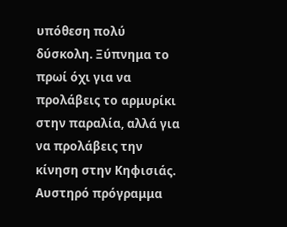υπόθεση πολύ δύσκολη. Ξύπνημα το πρωί όχι για να προλάβεις το αρμυρίκι στην παραλία, αλλά για να προλάβεις την κίνηση στην Κηφισιάς. Αυστηρό πρόγραμμα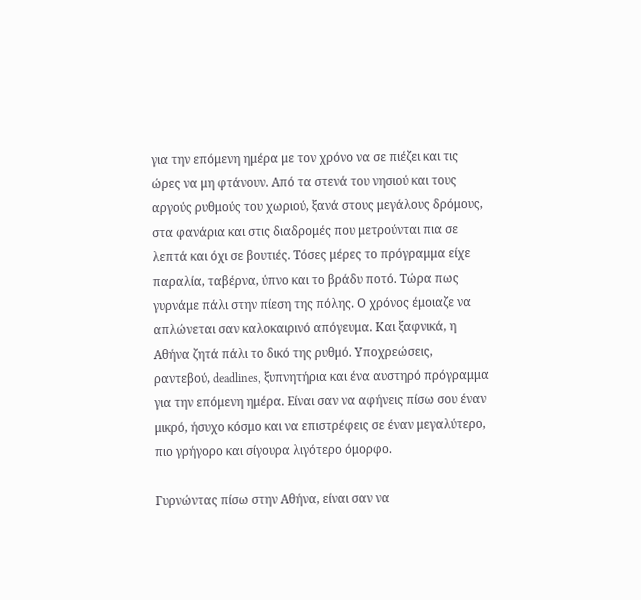για την επόμενη ημέρα με τον χρόνο να σε πιέζει και τις ώρες να μη φτάνουν. Από τα στενά του νησιού και τους αργούς ρυθμούς του χωριού, ξανά στους μεγάλους δρόμους, στα φανάρια και στις διαδρομές που μετρούνται πια σε λεπτά και όχι σε βουτιές. Τόσες μέρες το πρόγραμμα είχε παραλία, ταβέρνα, ύπνο και το βράδυ ποτό. Τώρα πως γυρνάμε πάλι στην πίεση της πόλης. Ο χρόνος έμοιαζε να απλώνεται σαν καλοκαιρινό απόγευμα. Και ξαφνικά, η Αθήνα ζητά πάλι το δικό της ρυθμό. Υποχρεώσεις, ραντεβού, deadlines, ξυπνητήρια και ένα αυστηρό πρόγραμμα για την επόμενη ημέρα. Είναι σαν να αφήνεις πίσω σου έναν μικρό, ήσυχο κόσμο και να επιστρέφεις σε έναν μεγαλύτερο, πιο γρήγορο και σίγουρα λιγότερο όμορφο.

Γυρνώντας πίσω στην Αθήνα, είναι σαν να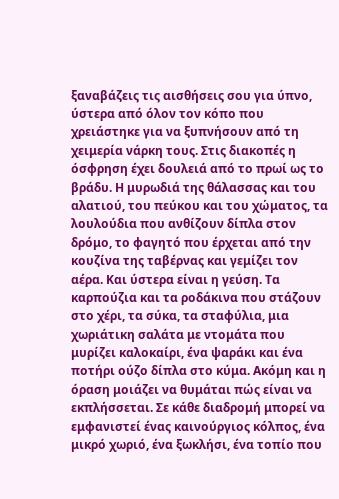ξαναβάζεις τις αισθήσεις σου για ύπνο, ύστερα από όλον τον κόπο που χρειάστηκε για να ξυπνήσουν από τη χειμερία νάρκη τους. Στις διακοπές η όσφρηση έχει δουλειά από το πρωί ως το βράδυ. Η μυρωδιά της θάλασσας και του αλατιού, του πεύκου και του χώματος, τα λουλούδια που ανθίζουν δίπλα στον δρόμο, το φαγητό που έρχεται από την κουζίνα της ταβέρνας και γεμίζει τον αέρα. Και ύστερα είναι η γεύση. Τα καρπούζια και τα ροδάκινα που στάζουν στο χέρι, τα σύκα, τα σταφύλια, μια χωριάτικη σαλάτα με ντομάτα που μυρίζει καλοκαίρι, ένα ψαράκι και ένα ποτήρι ούζο δίπλα στο κύμα. Ακόμη και η όραση μοιάζει να θυμάται πώς είναι να εκπλήσσεται. Σε κάθε διαδρομή μπορεί να εμφανιστεί ένας καινούργιος κόλπος, ένα μικρό χωριό, ένα ξωκλήσι, ένα τοπίο που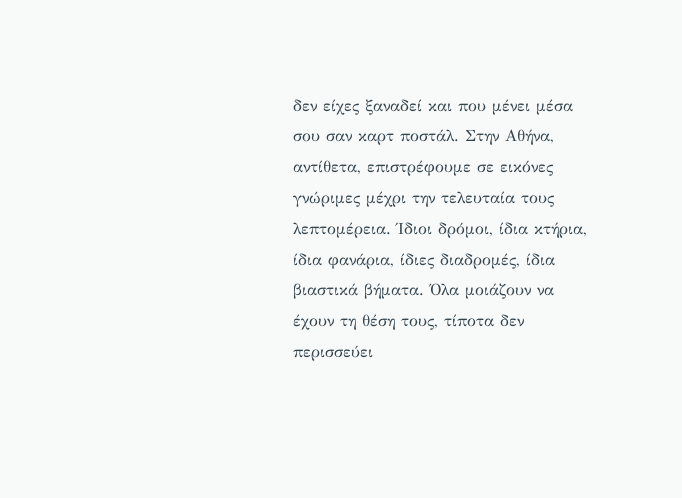δεν είχες ξαναδεί και που μένει μέσα σου σαν καρτ ποστάλ. Στην Αθήνα, αντίθετα, επιστρέφουμε σε εικόνες γνώριμες μέχρι την τελευταία τους λεπτομέρεια. Ίδιοι δρόμοι, ίδια κτήρια, ίδια φανάρια, ίδιες διαδρομές, ίδια βιαστικά βήματα. Όλα μοιάζουν να έχουν τη θέση τους, τίποτα δεν περισσεύει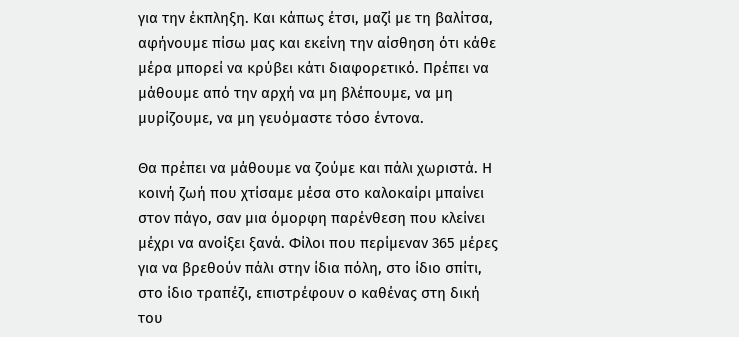για την έκπληξη. Και κάπως έτσι, μαζί με τη βαλίτσα, αφήνουμε πίσω μας και εκείνη την αίσθηση ότι κάθε μέρα μπορεί να κρύβει κάτι διαφορετικό. Πρέπει να μάθουμε από την αρχή να μη βλέπουμε, να μη μυρίζουμε, να μη γευόμαστε τόσο έντονα.

Θα πρέπει να μάθουμε να ζούμε και πάλι χωριστά. Η κοινή ζωή που χτίσαμε μέσα στο καλοκαίρι μπαίνει στον πάγο, σαν μια όμορφη παρένθεση που κλείνει μέχρι να ανοίξει ξανά. Φίλοι που περίμεναν 365 μέρες για να βρεθούν πάλι στην ίδια πόλη, στο ίδιο σπίτι, στο ίδιο τραπέζι, επιστρέφουν ο καθένας στη δική του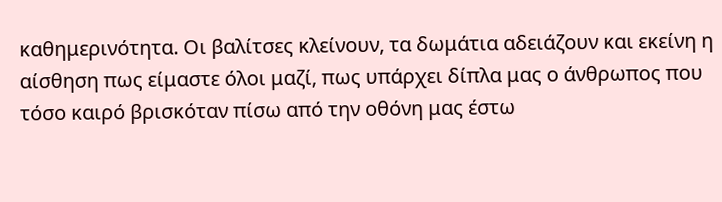καθημερινότητα. Οι βαλίτσες κλείνουν, τα δωμάτια αδειάζουν και εκείνη η αίσθηση πως είμαστε όλοι μαζί, πως υπάρχει δίπλα μας ο άνθρωπος που τόσο καιρό βρισκόταν πίσω από την οθόνη μας έστω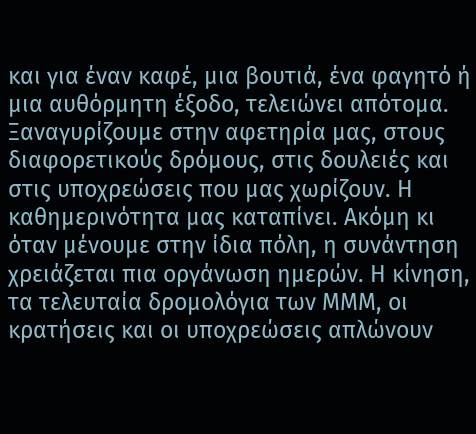και για έναν καφέ, μια βουτιά, ένα φαγητό ή μια αυθόρμητη έξοδο, τελειώνει απότομα. Ξαναγυρίζουμε στην αφετηρία μας, στους διαφορετικούς δρόμους, στις δουλειές και στις υποχρεώσεις που μας χωρίζουν. Η καθημερινότητα μας καταπίνει. Ακόμη κι όταν μένουμε στην ίδια πόλη, η συνάντηση χρειάζεται πια οργάνωση ημερών. Η κίνηση, τα τελευταία δρομολόγια των ΜΜΜ, οι κρατήσεις και οι υποχρεώσεις απλώνουν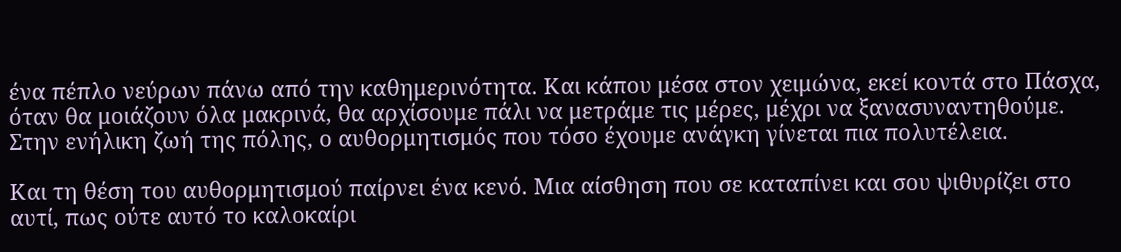ένα πέπλο νεύρων πάνω από την καθημερινότητα. Και κάπου μέσα στον χειμώνα, εκεί κοντά στο Πάσχα, όταν θα μοιάζουν όλα μακρινά, θα αρχίσουμε πάλι να μετράμε τις μέρες, μέχρι να ξανασυναντηθούμε. Στην ενήλικη ζωή της πόλης, ο αυθορμητισμός που τόσο έχουμε ανάγκη γίνεται πια πολυτέλεια.

Και τη θέση του αυθορμητισμού παίρνει ένα κενό. Μια αίσθηση που σε καταπίνει και σου ψιθυρίζει στο αυτί, πως ούτε αυτό το καλοκαίρι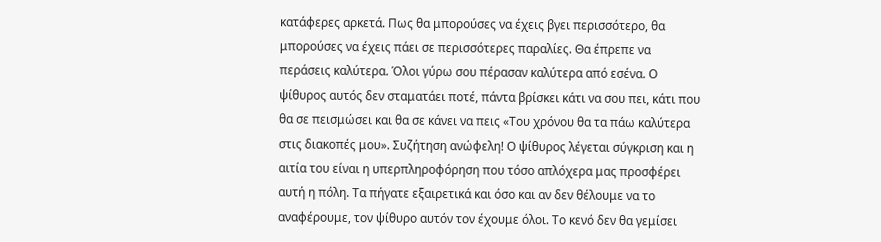κατάφερες αρκετά. Πως θα μπορούσες να έχεις βγει περισσότερο, θα μπορούσες να έχεις πάει σε περισσότερες παραλίες. Θα έπρεπε να περάσεις καλύτερα. Όλοι γύρω σου πέρασαν καλύτερα από εσένα. Ο ψίθυρος αυτός δεν σταματάει ποτέ, πάντα βρίσκει κάτι να σου πει, κάτι που θα σε πεισμώσει και θα σε κάνει να πεις «Του χρόνου θα τα πάω καλύτερα στις διακοπές μου». Συζήτηση ανώφελη! Ο ψίθυρος λέγεται σύγκριση και η αιτία του είναι η υπερπληροφόρηση που τόσο απλόχερα μας προσφέρει αυτή η πόλη. Τα πήγατε εξαιρετικά και όσο και αν δεν θέλουμε να το αναφέρουμε, τον ψίθυρο αυτόν τον έχουμε όλοι. Το κενό δεν θα γεμίσει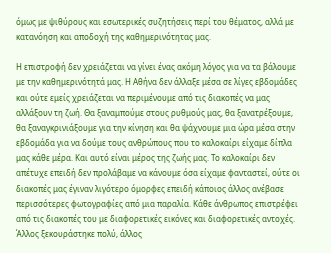όμως με ψιθύρους και εσωτερικές συζητήσεις περί του θέματος, αλλά με κατανόηση και αποδοχή της καθημερινότητας μας.

Η επιστροφή δεν χρειάζεται να γίνει ένας ακόμη λόγος για να τα βάλουμε με την καθημερινότητά μας. Η Αθήνα δεν άλλαξε μέσα σε λίγες εβδομάδες και ούτε εμείς χρειάζεται να περιμένουμε από τις διακοπές να μας αλλάξουν τη ζωή. Θα ξαναμπούμε στους ρυθμούς μας, θα ξανατρέξουμε, θα ξαναγκρινιάξουμε για την κίνηση και θα ψάχνουμε μια ώρα μέσα στην εβδομάδα για να δούμε τους ανθρώπους που το καλοκαίρι είχαμε δίπλα μας κάθε μέρα. Και αυτό είναι μέρος της ζωής μας. Το καλοκαίρι δεν απέτυχε επειδή δεν προλάβαμε να κάνουμε όσα είχαμε φανταστεί, ούτε οι διακοπές μας έγιναν λιγότερο όμορφες επειδή κάποιος άλλος ανέβασε περισσότερες φωτογραφίες από μια παραλία. Κάθε άνθρωπος επιστρέφει από τις διακοπές του με διαφορετικές εικόνες και διαφορετικές αντοχές. Άλλος ξεκουράστηκε πολύ, άλλος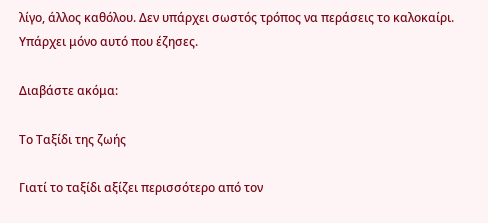λίγο, άλλος καθόλου. Δεν υπάρχει σωστός τρόπος να περάσεις το καλοκαίρι. Υπάρχει μόνο αυτό που έζησες.

Διαβάστε ακόμα:

Το Ταξίδι της ζωής

Γιατί το ταξίδι αξίζει περισσότερο από τον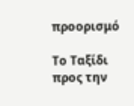προορισμό

Το Ταξίδι προς την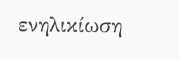ενηλικίωση